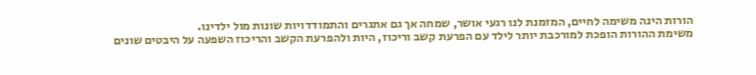הורות הינה משימה לחיים, המזמנת לנו רגעי אושר, שמחה אך גם אתגרים והתמודדויות שונות מול ילדינו.
משימת ההורות הופכת למורכבת יותר לילד עם הפרעת קשב וריכוז, היות ולהפרעת הקשב והריכוז השפעה על היבטים שונים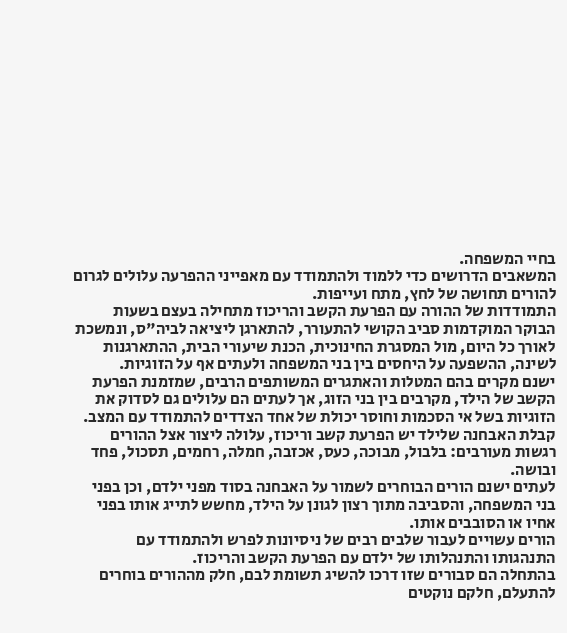בחיי המשפחה.
המשאבים הדרושים כדי ללמוד ולהתמודד עם מאפייני ההפרעה עלולים לגרום להורים תחושה של לחץ, מתח ועייפות.
התמודדות של ההורה עם הפרעת הקשב והריכוז מתחילה בעצם בשעות הבוקר המוקדמות סביב הקושי להתעורר, להתארגן ליציאה לביה"ס, ונמשכת לאורך כל היום, מול המסגרת החינוכית, הכנת שיעורי הבית, ההתארגנות לשינה, ההשפעה על היחסים בין בני המשפחה ולעתים אף על הזוגיות.
ישנם מקרים בהם המטלות והאתגרים המשותפים הרבים, שמזמנת הפרעת הקשב של הילד, מקרבים בין בני הזוג, אך לעתים הם עלולים גם לסדוק את הזוגיות בשל אי הסכמות וחוסר יכולת של אחד הצדדים להתמודד עם המצב.
קבלת האבחנה שלילד יש הפרעת קשב וריכוז, עלולה ליצור אצל ההורים רגשות מעורבים: בלבול, מבוכה, כעס, אכזבה, חמלה, רחמים, תסכול, פחד ובושה.
לעתים ישנם הורים הבוחרים לשמור על האבחנה בסוד מפני ילדם, וכן בפני בני המשפחה, והסביבה מתוך רצון לגונן על הילד, מחשש לתייג אותו בפני אחיו או הסובבים אותו.
הורים עשויים לעבור שלבים רבים של ניסיונות לפרש ולהתמודד עם התנהגותו והתנהלותו של ילדם עם הפרעת הקשב והריכוז.
בהתחלה הם סבורים שזו דרכו להשיג תשומת לבם, חלק מההורים בוחרים להתעלם, חלקם נוקטים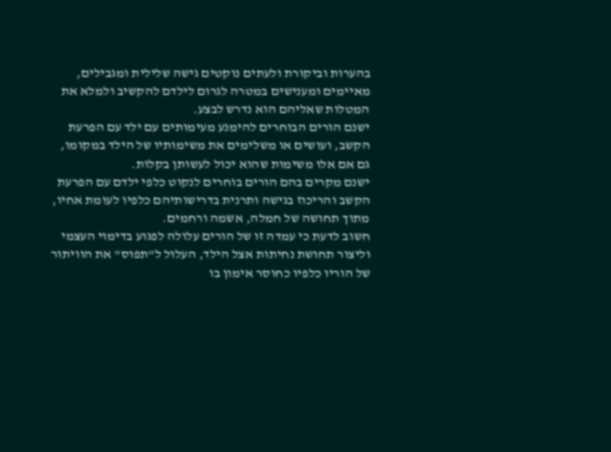בהערות וביקורת ולעתים נוקטים גישה שלילית ומגבילים, מאיימים ומענישים במטרה לגרום לילדם להקשיב ולמלא את המטלות שאליהם הוא נדרש לבצע.
ישנם הורים הבוחרים להימנע מעימותים עם ילד עם הפרעת הקשב, ועושים או משלימים את משימותיו של הילד במקומו, גם אם אלו משימות שהוא יכול לעשותן בקלות.
ישנם מקרים בהם הורים בוחרים לנקוט כלפי ילדם עם הפרעת הקשב והריכוז בגישה ותרנית בדרישותיהם כלפיו לעומת אחיו, מתוך תחושה של חמלה, אשמה ורחמים.
חשוב לדעת כי עמדה זו של הורים עלולה לפגוע בדימוי העצמי וליצור תחושת נחיתות אצל הילד, העלול ל"תפוס" את הוויתור של הוריו כלפיו כחוסר אימון בו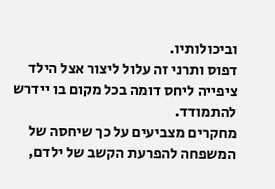וביכולותיו.
דפוס ותרני זה עלול ליצור אצל הילד ציפייה ליחס דומה בכל מקום בו יידרש להתמודד.
מחקרים מצביעים על כך שיחסה של המשפחה להפרעת הקשב של ילדם,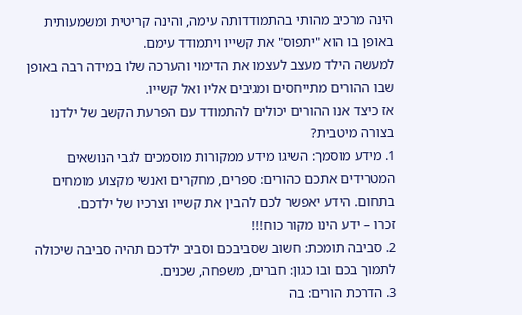הינה מרכיב מהותי בהתמודדותה עימה, והינה קריטית ומשמעותית באופן בו הוא "יתפוס" את קשייו ויתמודד עימם.
למעשה הילד מעצב לעצמו את הדימוי והערכה שלו במידה רבה באופן שבו ההורים מתייחסים ומגיבים אליו ואל קשייו.
אז כיצד אנו ההורים יכולים להתמודד עם הפרעת הקשב של ילדנו בצורה מיטבית?
1. מידע מוסמך: השיגו מידע ממקורות מוסמכים לגבי הנושאים המטרידים אתכם כהורים: ספרים, מחקרים ואנשי מקצוע מומחים בתחום. הידע יאפשר לכם להבין את קשייו וצרכיו של ילדכם.
זכרו – ידע הינו מקור כוח!!!
2. סביבה תומכת: חשוב שסביבכם וסביב ילדכם תהיה סביבה שיכולה לתמוך בכם ובו כגון: חברים, משפחה, שכנים.
3. הדרכת הורים: בה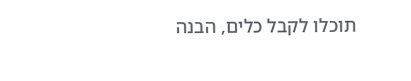תוכלו לקבל כלים, הבנה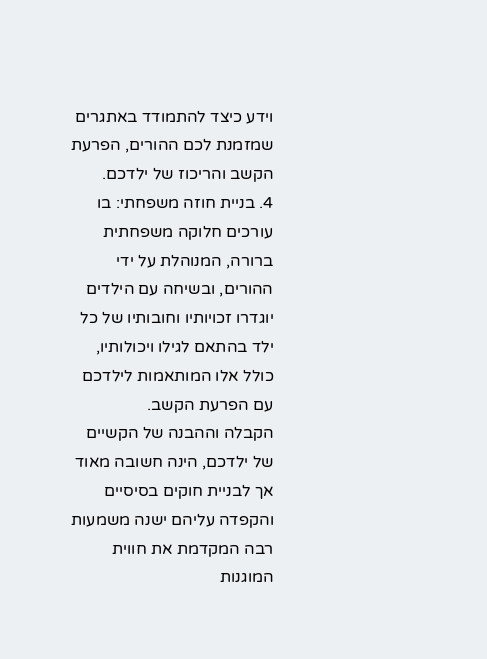וידע כיצד להתמודד באתגרים שמזמנת לכם ההורים, הפרעת הקשב והריכוז של ילדכם.
4. בניית חוזה משפחתי: בו עורכים חלוקה משפחתית ברורה, המנוהלת על ידי ההורים, ובשיחה עם הילדים יוגדרו זכויותיו וחובותיו של כל ילד בהתאם לגילו ויכולותיו, כולל אלו המותאמות לילדכם עם הפרעת הקשב.
הקבלה וההבנה של הקשיים של ילדכם, הינה חשובה מאוד אך לבניית חוקים בסיסיים והקפדה עליהם ישנה משמעות רבה המקדמת את חווית המוגנות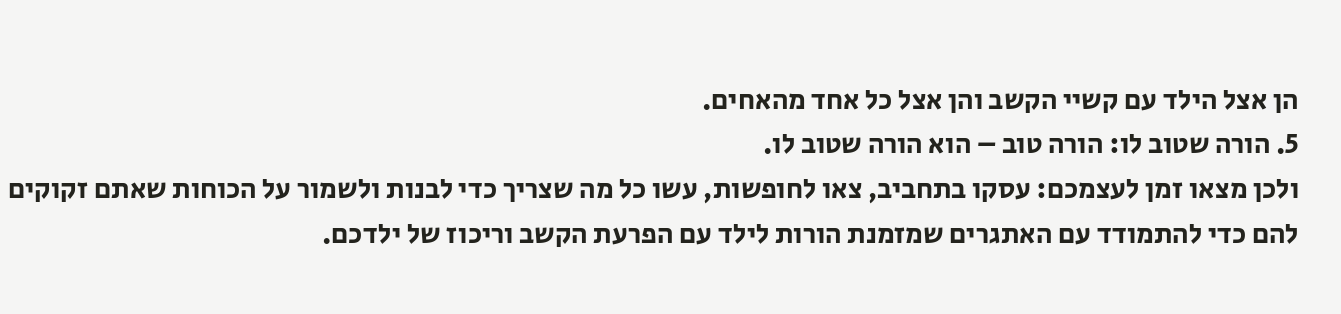הן אצל הילד עם קשיי הקשב והן אצל כל אחד מהאחים.
5. הורה שטוב לו: הורה טוב – הוא הורה שטוב לו.
ולכן מצאו זמן לעצמכם: עסקו בתחביב, צאו לחופשות, עשו כל מה שצריך כדי לבנות ולשמור על הכוחות שאתם זקוקים להם כדי להתמודד עם האתגרים שמזמנת הורות לילד עם הפרעת הקשב וריכוז של ילדכם.